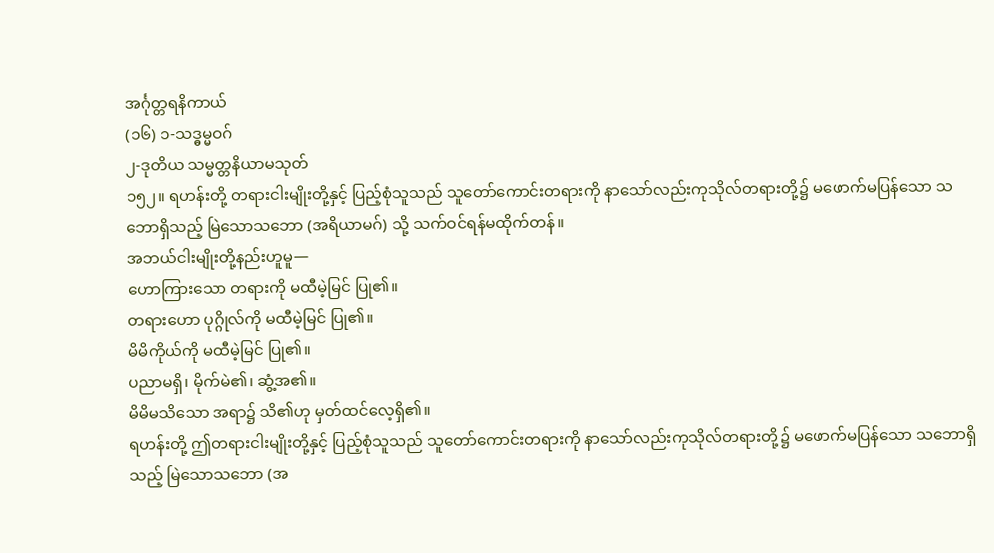အင်္ဂုတ္တရနိကာယ်
(၁၆) ၁-သဒ္ဓမ္မဝဂ်
၂-ဒုတိယ သမ္မတ္တနိယာမသုတ်
၁၅၂။ ရဟန်းတို့ တရားငါးမျိုးတို့နှင့် ပြည့်စုံသူသည် သူတော်ကောင်းတရားကို နာသော်လည်းကုသိုလ်တရားတို့၌ မဖောက်မပြန်သော သဘောရှိသည့် မြဲသောသဘော (အရိယာမဂ်) သို့ သက်ဝင်ရန်မထိုက်တန်။
အဘယ်ငါးမျိုးတို့နည်းဟူမူ—
ဟောကြားသော တရားကို မထီမဲ့မြင် ပြု၏။
တရားဟော ပုဂ္ဂိုလ်ကို မထီမဲ့မြင် ပြု၏။
မိမိကိုယ်ကို မထီမဲ့မြင် ပြု၏။
ပညာမရှိ၊ မိုက်မဲ၏၊ ဆွံ့အ၏။
မိမိမသိသော အရာ၌ သိ၏ဟု မှတ်ထင်လေ့ရှိ၏။
ရဟန်းတို့ ဤတရားငါးမျိုးတို့နှင့် ပြည့်စုံသူသည် သူတော်ကောင်းတရားကို နာသော်လည်းကုသိုလ်တရားတို့၌ မဖောက်မပြန်သော သဘောရှိသည့် မြဲသောသဘော (အ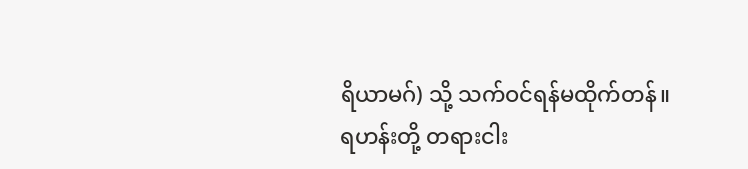ရိယာမဂ်) သို့ သက်ဝင်ရန်မထိုက်တန်။
ရဟန်းတို့ တရားငါး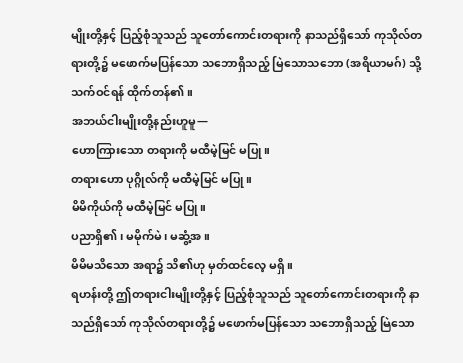မျိုးတို့နှင့် ပြည့်စုံသူသည် သူတော်ကောင်းတရားကို နာသည်ရှိသော် ကုသိုလ်တရားတို့၌ မဖောက်မပြန်သော သဘောရှိသည့် မြဲသောသဘော (အရိယာမဂ်) သို့ သက်ဝင်ရန် ထိုက်တန်၏။
အဘယ်ငါးမျိုးတို့နည်းဟူမူ—
ဟောကြားသော တရားကို မထီမဲ့မြင် မပြု။
တရားဟော ပုဂ္ဂိုလ်ကို မထီမဲ့မြင် မပြု။
မိမိကိုယ်ကို မထီမဲ့မြင် မပြု။
ပညာရှိ၏၊ မမိုက်မဲ၊ မဆွံ့အ။
မိမိမသိသော အရာ၌ သိ၏ဟု မှတ်ထင်လေ့ မရှိ။
ရဟန်းတို့ ဤတရားငါးမျိုးတို့နှင့် ပြည့်စုံသူသည် သူတော်ကောင်းတရားကို နာသည်ရှိသော် ကုသိုလ်တရားတို့၌ မဖောက်မပြန်သော သဘောရှိသည့် မြဲသော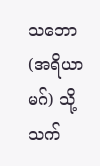သဘော (အရိယာမဂ်) သို့ သက်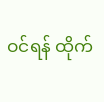ဝင်ရန် ထိုက်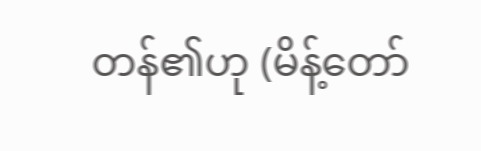တန်၏ဟု (မိန့်တော်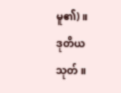မူ၏)။
ဒုတိယသုတ်။